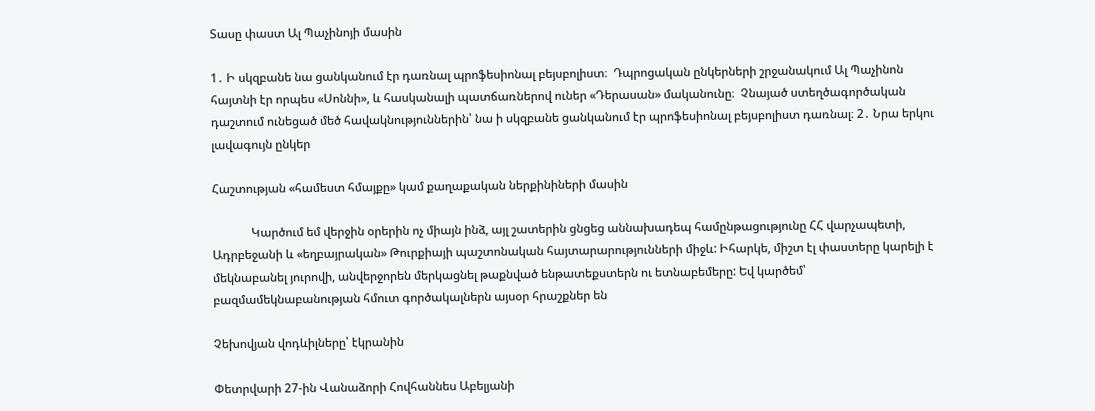Տասը փաստ Ալ Պաչինոյի մասին

1․ Ի սկզբանե նա ցանկանում էր դառնալ պրոֆեսիոնալ բեյսբոլիստ։  Դպրոցական ընկերների շրջանակում Ալ Պաչինոն հայտնի էր որպես «Սոննի», և հասկանալի պատճառներով ուներ «Դերասան» մականունը։  Չնայած ստեղծագործական դաշտում ունեցած մեծ հավակնություններին՝ նա ի սկզբանե ցանկանում էր պրոֆեսիոնալ բեյսբոլիստ դառնալ։ 2․ Նրա երկու լավագույն ընկեր

Հաշտության «համեստ հմայքը» կամ քաղաքական ներքինիների մասին

             Կարծում եմ վերջին օրերին ոչ միայն ինձ, այլ շատերին ցնցեց աննախադեպ համընթացությունը ՀՀ վարչապետի, Ադրբեջանի և «եղբայրական» Թուրքիայի պաշտոնական հայտարարությունների միջև: Իհարկե, միշտ էլ փաստերը կարելի է մեկնաբանել յուրովի, անվերջորեն մերկացնել թաքնված ենթատեքստերն ու ետնաբեմերը: Եվ կարծեմ՝ բազմամեկնաբանության հմուտ գործակալներն այսօր հրաշքներ են

Չեխովյան վոդևիլները՝ էկրանին

Փետրվարի 27-ին Վանաձորի Հովհաննես Աբելյանի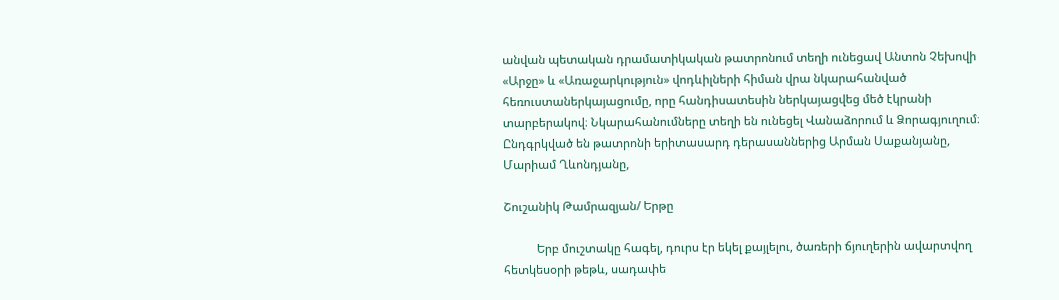անվան պետական դրամատիկական թատրոնում տեղի ունեցավ Անտոն Չեխովի «Արջը» և «Առաջարկություն» վոդևիլների հիման վրա նկարահանված հեռուստաներկայացումը, որը հանդիսատեսին ներկայացվեց մեծ էկրանի տարբերակով։ Նկարահանումները տեղի են ունեցել Վանաձորում և Ձորագյուղում։ Ընդգրկված են թատրոնի երիտասարդ դերասաններից Արման Սաքանյանը, Մարիամ Ղևոնդյանը,

Շուշանիկ Թամրազյան/ Երթը

           Երբ մուշտակը հագել, դուրս էր եկել քայլելու, ծառերի ճյուղերին ավարտվող հետկեսօրի թեթև, սադափե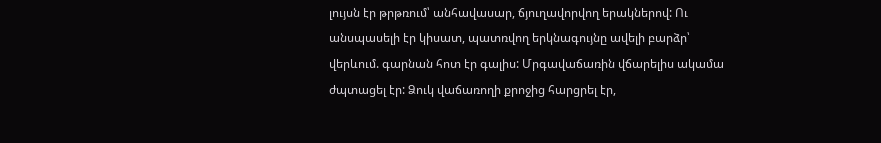լույսն էր թրթռում՝ անհավասար, ճյուղավորվող երակներով: Ու անսպասելի էր կիսատ, պատռվող երկնագույնը ավելի բարձր՝ վերևում. գարնան հոտ էր գալիս: Մրգավաճառին վճարելիս ակամա ժպտացել էր: Ձուկ վաճառողի քրոջից հարցրել էր,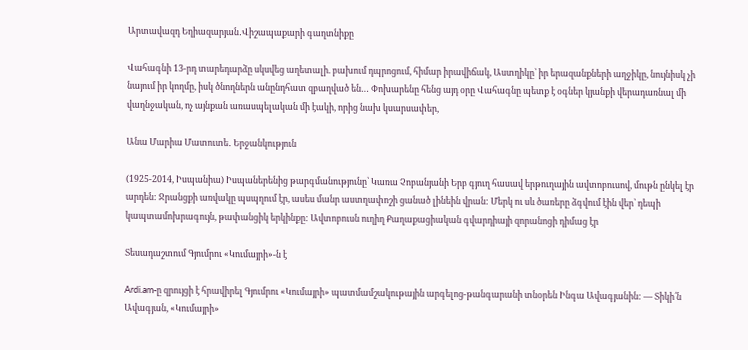Արտավազդ Եղիազարյան․Վիշապաքարի գաղտնիքը

Վահագնի 13-րդ տարեդարձը սկսվեց աղետալի. բախում դպրոցում, հիմար իրավիճակ, Աստղիկը՝ իր երազանքների աղջիկը, նույնիսկ չի նայում իր կողմը, իսկ ծնողներն անընդհատ զբաղված են… Փոխարենը հենց այդ օրը Վահագնը պետք է օգներ կյանքի վերադառնալ մի վաղնջական, ոչ այնքան առասպելական մի էակի, որից նախ կսարսափեր,

Անա Մարիա Մատուտե․ Երջանկություն

(1925-2014, Իսպանիա) Իսպաներենից թարգմանությունը՝ Կառա Չոբանյանի Երբ գյուղ հասավ երթուղային ավտոբուսով, մութն ընկել էր արդեն: Ջրանցքի առվակը պսպղում էր, ասես մանր աստղափոշի ցանած լինեին վրան: Մերկ ու սև ծառերը ձգվում էին վեր՝ դեպի կապտամոխրագույն, թափանցիկ երկինքը: Ավտոբուսն ուղիղ Քաղաքացիական գվարդիայի զորանոցի դիմաց էր

Տեսադաշտում Գյումրու «Կումայրի»-ն է

Ardi.am-ը զրույցի է հրավիրել Գյումրու «Կումայրի» պատմամշակութային արգելոց-թանգարանի տնօրեն Ինգա Ավագյանին: — Տիկի՛ն Ավագյան, «Կումայրի»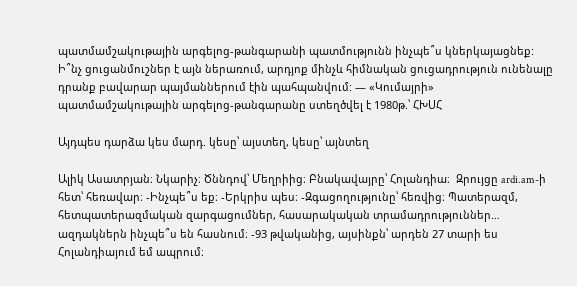պատմամշակութային արգելոց-թանգարանի պատմությունն ինչպե՞ս կներկայացնեք: Ի՞նչ ցուցանմուշներ է այն ներառում, արդյոք մինչև հիմնական ցուցադրություն ունենալը դրանք բավարար պայմաններում էին պահպանվում: — «Կումայրի» պատմամշակութային արգելոց-թանգարանը ստեղծվել է 1980թ.՝ ՀԽՍՀ

Այդպես դարձա կես մարդ. կեսը՝ այստեղ, կեսը՝ այնտեղ

Ալիկ Ասատրյան։ Նկարիչ։ Ծննդով՝ Մեղրիից։ Բնակավայրը՝ Հոլանդիա։  Զրույցը ardi.am-ի հետ՝ հեռավար։ -Ինչպե՞ս եք։ -Երկրիս պես։ -Զգացողությունը՝ հեռվից։ Պատերազմ, հետպատերազմական զարգացումներ, հասարակական տրամադրություններ… ազդակներն ինչպե՞ս են հասնում։ -93 թվականից, այսինքն՝ արդեն 27 տարի ես Հոլանդիայում եմ ապրում։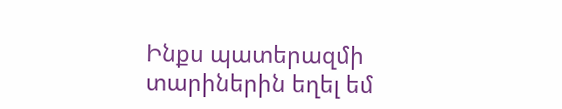Ինքս պատերազմի տարիներին եղել եմ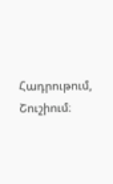Հադրութում, Շուշիում։